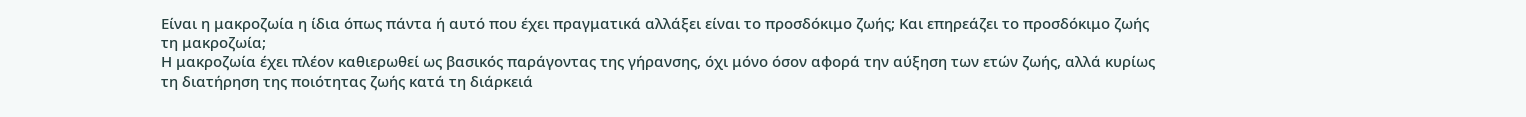Είναι η μακροζωία η ίδια όπως πάντα ή αυτό που έχει πραγματικά αλλάξει είναι το προσδόκιμο ζωής; Και επηρεάζει το προσδόκιμο ζωής τη μακροζωία;
Η μακροζωία έχει πλέον καθιερωθεί ως βασικός παράγοντας της γήρανσης, όχι μόνο όσον αφορά την αύξηση των ετών ζωής, αλλά κυρίως τη διατήρηση της ποιότητας ζωής κατά τη διάρκειά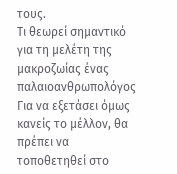τους.
Τι θεωρεί σημαντικό για τη μελέτη της μακροζωίας ένας παλαιοανθρωπολόγος
Για να εξετάσει όμως κανείς το μέλλον, θα πρέπει να τοποθετηθεί στο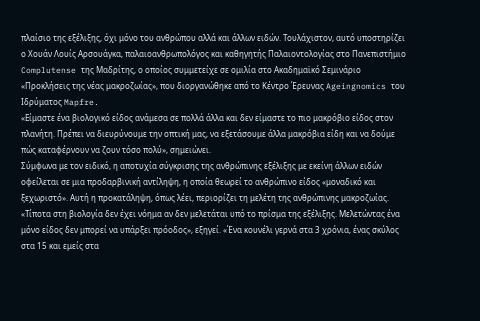πλαίσιο της εξέλιξης, όχι μόνο του ανθρώπου αλλά και άλλων ειδών. Τουλάχιστον, αυτό υποστηρίζει ο Χουάν Λουίς Αρσουάγκα, παλαιοανθρωπολόγος και καθηγητής Παλαιοντολογίας στο Πανεπιστήμιο Complutense της Μαδρίτης, ο οποίος συμμετείχε σε ομιλία στο Ακαδημαϊκό Σεμινάριο «Προκλήσεις της νέας μακροζωίας», που διοργανώθηκε από το Κέντρο Έρευνας Ageingnomics του Ιδρύματος Mapfre.
«Είμαστε ένα βιολογικό είδος ανάμεσα σε πολλά άλλα και δεν είμαστε το πιο μακρόβιο είδος στον πλανήτη. Πρέπει να διευρύνουμε την οπτική μας, να εξετάσουμε άλλα μακρόβια είδη και να δούμε πώς καταφέρνουν να ζουν τόσο πολύ», σημειώνει.
Σύμφωνα με τον ειδικό, η αποτυχία σύγκρισης της ανθρώπινης εξέλιξης με εκείνη άλλων ειδών οφείλεται σε μια προδαρβινική αντίληψη, η οποία θεωρεί το ανθρώπινο είδος «μοναδικό και ξεχωριστό». Αυτή η προκατάληψη, όπως λέει, περιορίζει τη μελέτη της ανθρώπινης μακροζωίας.
«Τίποτα στη βιολογία δεν έχει νόημα αν δεν μελετάται υπό το πρίσμα της εξέλιξης. Μελετώντας ένα μόνο είδος δεν μπορεί να υπάρξει πρόοδος», εξηγεί. «Ένα κουνέλι γερνά στα 3 χρόνια, ένας σκύλος στα 15 και εμείς στα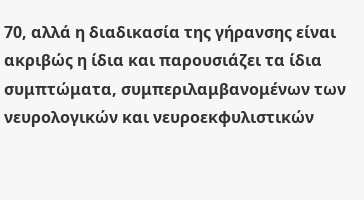70, αλλά η διαδικασία της γήρανσης είναι ακριβώς η ίδια και παρουσιάζει τα ίδια συμπτώματα, συμπεριλαμβανομένων των νευρολογικών και νευροεκφυλιστικών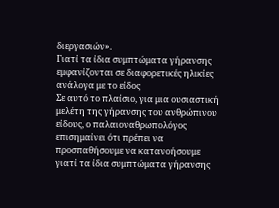διεργασιών».
Γιατί τα ίδια συμπτώματα γήρανσης εμφανίζονται σε διαφορετικές ηλικίες ανάλογα με το είδος
Σε αυτό το πλαίσιο, για μια ουσιαστική μελέτη της γήρανσης του ανθρώπινου είδους, ο παλαιοναθρωπολόγος επισημαίνει ότι πρέπει να προσπαθήσουμε να κατανοήσουμε γιατί τα ίδια συμπτώματα γήρανσης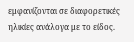εμφανίζονται σε διαφορετικές ηλικίες ανάλογα με το είδος.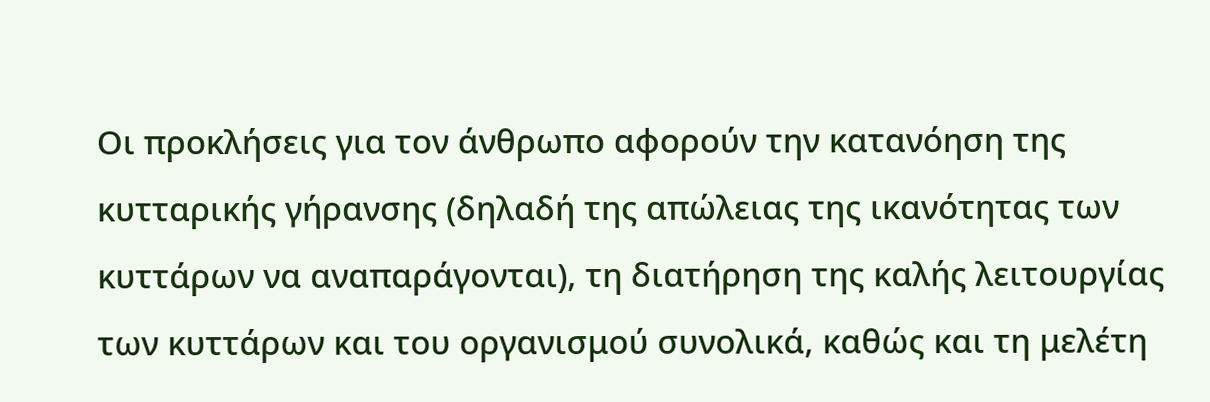Οι προκλήσεις για τον άνθρωπο αφορούν την κατανόηση της κυτταρικής γήρανσης (δηλαδή της απώλειας της ικανότητας των κυττάρων να αναπαράγονται), τη διατήρηση της καλής λειτουργίας των κυττάρων και του οργανισμού συνολικά, καθώς και τη μελέτη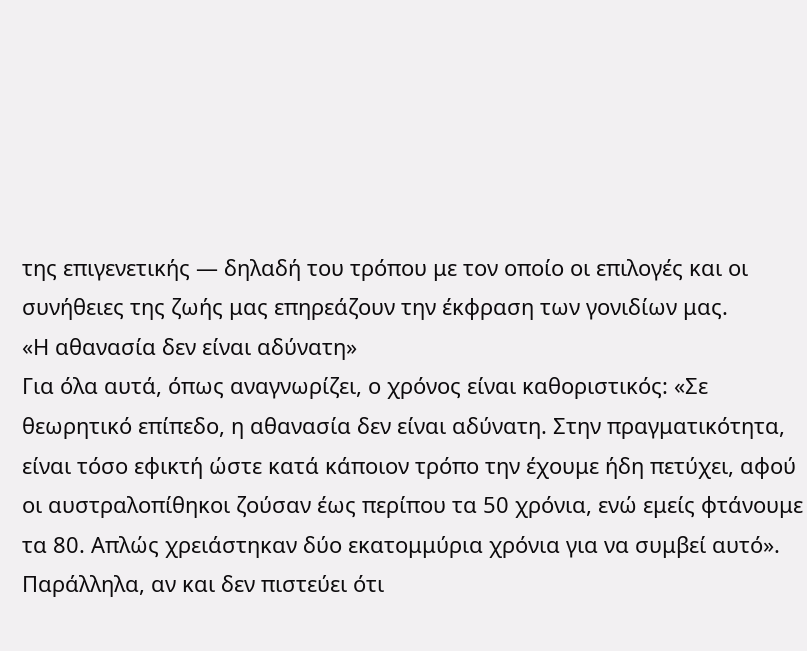της επιγενετικής — δηλαδή του τρόπου με τον οποίο οι επιλογές και οι συνήθειες της ζωής μας επηρεάζουν την έκφραση των γονιδίων μας.
«Η αθανασία δεν είναι αδύνατη»
Για όλα αυτά, όπως αναγνωρίζει, ο χρόνος είναι καθοριστικός: «Σε θεωρητικό επίπεδο, η αθανασία δεν είναι αδύνατη. Στην πραγματικότητα, είναι τόσο εφικτή ώστε κατά κάποιον τρόπο την έχουμε ήδη πετύχει, αφού οι αυστραλοπίθηκοι ζούσαν έως περίπου τα 50 χρόνια, ενώ εμείς φτάνουμε τα 80. Απλώς χρειάστηκαν δύο εκατομμύρια χρόνια για να συμβεί αυτό».
Παράλληλα, αν και δεν πιστεύει ότι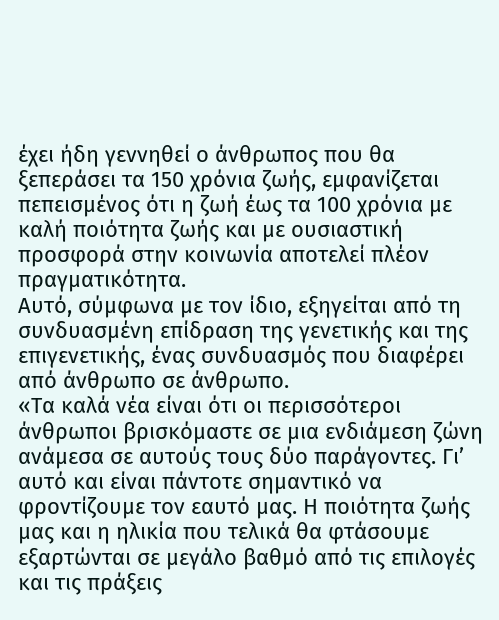έχει ήδη γεννηθεί ο άνθρωπος που θα ξεπεράσει τα 150 χρόνια ζωής, εμφανίζεται πεπεισμένος ότι η ζωή έως τα 100 χρόνια με καλή ποιότητα ζωής και με ουσιαστική προσφορά στην κοινωνία αποτελεί πλέον πραγματικότητα.
Αυτό, σύμφωνα με τον ίδιο, εξηγείται από τη συνδυασμένη επίδραση της γενετικής και της επιγενετικής, ένας συνδυασμός που διαφέρει από άνθρωπο σε άνθρωπο.
«Τα καλά νέα είναι ότι οι περισσότεροι άνθρωποι βρισκόμαστε σε μια ενδιάμεση ζώνη ανάμεσα σε αυτούς τους δύο παράγοντες. Γι’ αυτό και είναι πάντοτε σημαντικό να φροντίζουμε τον εαυτό μας. Η ποιότητα ζωής μας και η ηλικία που τελικά θα φτάσουμε εξαρτώνται σε μεγάλο βαθμό από τις επιλογές και τις πράξεις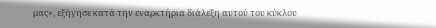μας», εξήγησε κατά την εναρκτήρια διάλεξη αυτού του κύκλου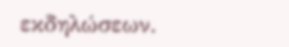εκδηλώσεων.